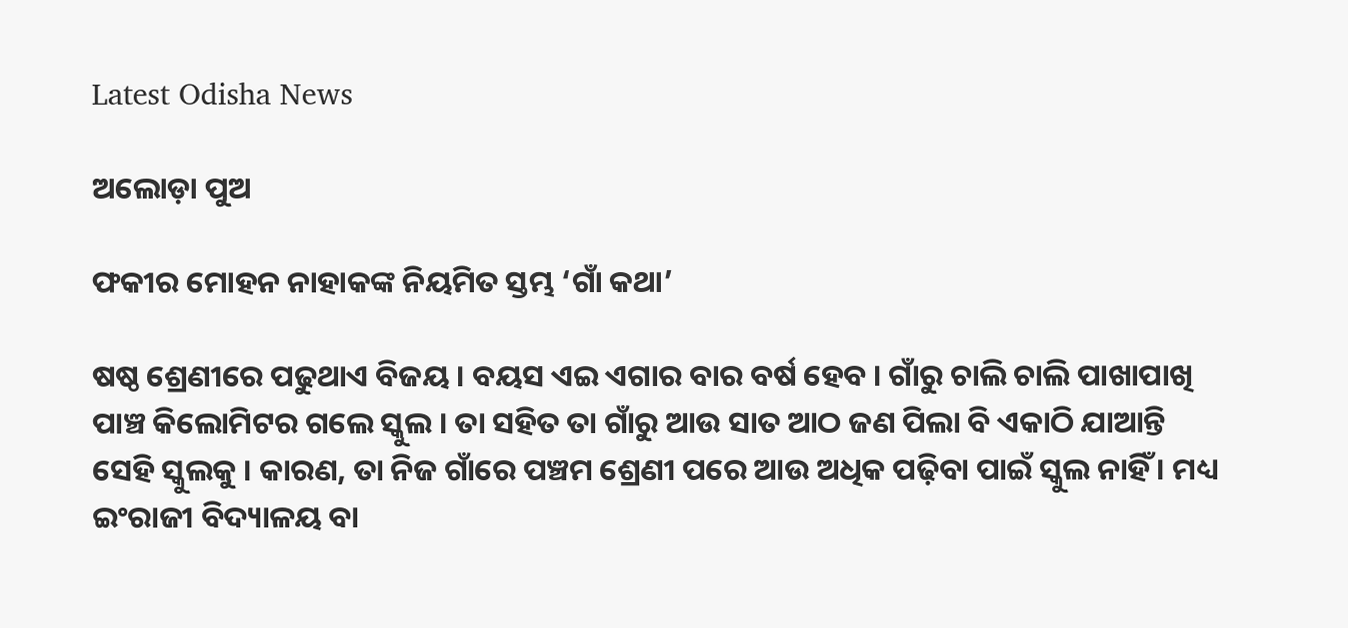Latest Odisha News

ଅଲୋଡ଼ା ପୁଅ

ଫକୀର ମୋହନ ନାହାକଙ୍କ ନିୟମିତ ସ୍ତମ୍ଭ ‘ଗାଁ କଥା’

ଷଷ୍ଠ ଶ୍ରେଣୀରେ ପଢୁଥାଏ ବିଜୟ । ବୟସ ଏଇ ଏଗାର ବାର ବର୍ଷ ହେବ । ଗାଁରୁ ଚାଲି ଚାଲି ପାଖାପାଖି ପାଞ୍ଚ କିଲୋମିଟର ଗଲେ ସ୍କୁଲ । ତା ସହିତ ତା ଗାଁରୁ ଆଉ ସାତ ଆଠ ଜଣ ପିଲା ବି ଏକାଠି ଯାଆନ୍ତି ସେହି ସ୍କୁଲକୁ । କାରଣ, ତା ନିଜ ଗାଁରେ ପଞ୍ଚମ ଶ୍ରେଣୀ ପରେ ଆଉ ଅଧିକ ପଢ଼ିବା ପାଇଁ ସ୍କୁଲ ନାହିଁ । ମଧ୍ୟ ଇଂରାଜୀ ବିଦ୍ୟାଳୟ ବା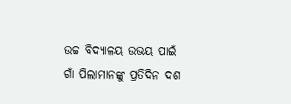ଉଚ୍ଚ ବିଦ୍ୟାଳୟ ଉଭୟ ପାଇଁ ଗାଁ ପିଲାମାନଙ୍କୁ ପ୍ରତିଦିନ ଦଶ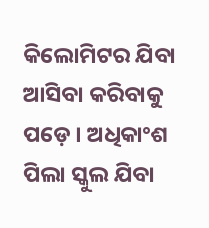କିଲୋମିଟର ଯିବା ଆସିବା କରିବାକୁ ପଡ଼େ । ଅଧିକାଂଶ ପିଲା ସ୍କୁଲ ଯିବା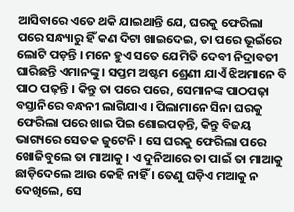ଆସିବାରେ ଏତେ ଥକି ଯାଇଥାନ୍ତି ଯେ, ଘରକୁ ଫେରିଲା ପରେ ସନ୍ଧ୍ୟାରୁ ହିଁ କଣ ଦିଟା ଖାଇଦେଇ, ତା ପରେ ଭୂଇଁରେ ଲୋଟି ପଡ଼ନ୍ତି । ମନେ ହୁଏ ସତେ ଯେମିତି ଦେବୀ ନିଦ୍ରାବତୀ ଘାରିଛନ୍ତି ଏମାନଙ୍କୁ । ସପ୍ତମ ଅଷ୍ଟମ ଶ୍ରେଣୀ ଯାଏଁ ଝିଅମାନେ ବି ପାଠ ପଢ଼ନ୍ତି । କିନ୍ତୁ ତା ପରେ ପରେ, ସେମାନଙ୍କ ପାଠପଢ଼ା ବସ୍ତାନିରେ ବନ୍ଧନୀ ଲାଗିଯାଏ । ପିଲାମାନେ ସିନା ଘରକୁ ଫେରିଲା ପରେ ଖାଇ ପିଇ ଶୋଇପଡ଼ନ୍ତି, କିନ୍ତୁ ବିଜୟ ଭାଗ୍ୟରେ ସେତକ ଜୁଟେନି । ସେ ଘରକୁ ଫେରିଲା ପରେ ଖୋଜିବୁଲେ ତା ମାଆକୁ । ଏ ଦୁନିଆରେ ତା ପାଇଁ ତା ମାଆକୁ ଛାଡ଼ିଦେଲେ ଆଉ କେହି ନାହିଁ । ତେଣୁ ଘଡ଼ିଏ ମଆକୁ ନ ଦେଖିଲେ, ସେ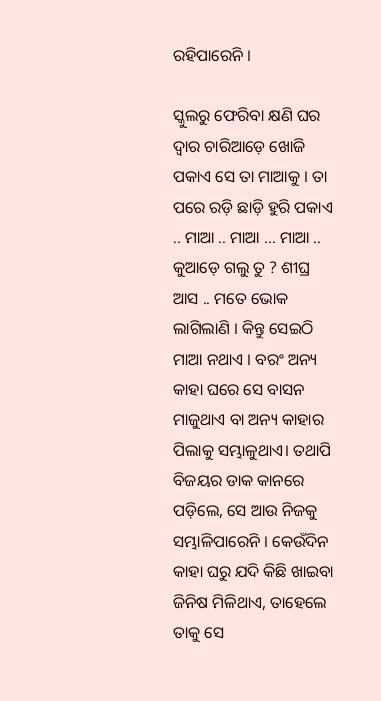ରହିପାରେନି ।

ସ୍କୁଲରୁ ଫେରିବା କ୍ଷଣି ଘର ଦ୍ୱାର ଚାରିଆଡ଼େ ଖୋଜି ପକାଏ ସେ ତା ମାଆକୁ । ତା ପରେ ରଡ଼ି ଛାଡ଼ି ହୁରି ପକାଏ .. ମାଆ .. ମାଆ … ମାଆ .. କୁଆଡ଼େ ଗଲୁ ତୁ ? ଶୀଘ୍ର ଆସ .. ମତେ ଭୋକ ଲାଗିଲାଣି । କିନ୍ତୁ ସେଇଠି ମାଆ ନଥାଏ । ବରଂ ଅନ୍ୟ କାହା ଘରେ ସେ ବାସନ ମାଜୁଥାଏ ବା ଅନ୍ୟ କାହାର ପିଲାକୁ ସମ୍ଭାଳୁଥାଏ। ତଥାପି ବିଜୟର ଡାକ କାନରେ ପଡ଼ିଲେ, ସେ ଆଉ ନିଜକୁ ସମ୍ଭାଳିପାରେନି । କେଉଁଦିନ କାହା ଘରୁ ଯଦି କିଛି ଖାଇବା ଜିନିଷ ମିଳିଥାଏ, ତାହେଲେ ତାକୁ ସେ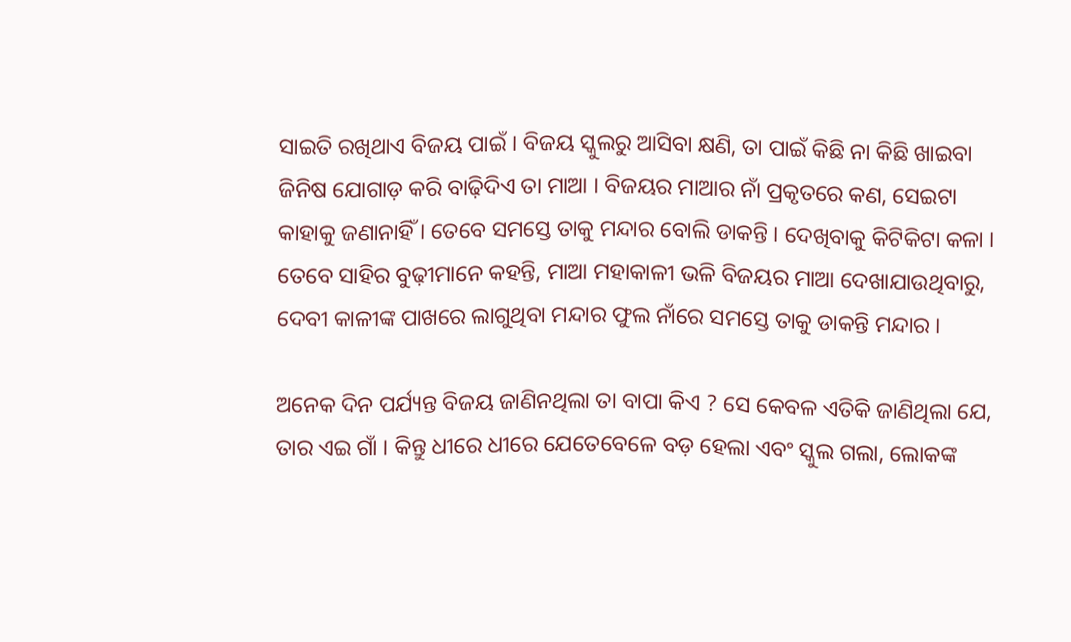ସାଇତି ରଖିଥାଏ ବିଜୟ ପାଇଁ । ବିଜୟ ସ୍କୁଲରୁ ଆସିବା କ୍ଷଣି, ତା ପାଇଁ କିଛି ନା କିଛି ଖାଇବା ଜିନିଷ ଯୋଗାଡ଼ କରି ବାଢ଼ିଦିଏ ତା ମାଆ । ବିଜୟର ମାଆର ନାଁ ପ୍ରକୃତରେ କଣ, ସେଇଟା କାହାକୁ ଜଣାନାହିଁ । ତେବେ ସମସ୍ତେ ତାକୁ ମନ୍ଦାର ବୋଲି ଡାକନ୍ତି । ଦେଖିବାକୁ କିଟିକିଟା କଳା । ତେବେ ସାହିର ବୁଢ଼ୀମାନେ କହନ୍ତି, ମାଆ ମହାକାଳୀ ଭଳି ବିଜୟର ମାଆ ଦେଖାଯାଉଥିବାରୁ, ଦେବୀ କାଳୀଙ୍କ ପାଖରେ ଲାଗୁଥିବା ମନ୍ଦାର ଫୁଲ ନାଁରେ ସମସ୍ତେ ତାକୁ ଡାକନ୍ତି ମନ୍ଦାର ।

ଅନେକ ଦିନ ପର୍ଯ୍ୟନ୍ତ ବିଜୟ ଜାଣିନଥିଲା ତା ବାପା କିଏ ? ସେ କେବଳ ଏତିକି ଜାଣିଥିଲା ଯେ, ତାର ଏଇ ଗାଁ । କିନ୍ତୁ ଧୀରେ ଧୀରେ ଯେତେବେଳେ ବଡ଼ ହେଲା ଏବଂ ସ୍କୁଲ ଗଲା, ଲୋକଙ୍କ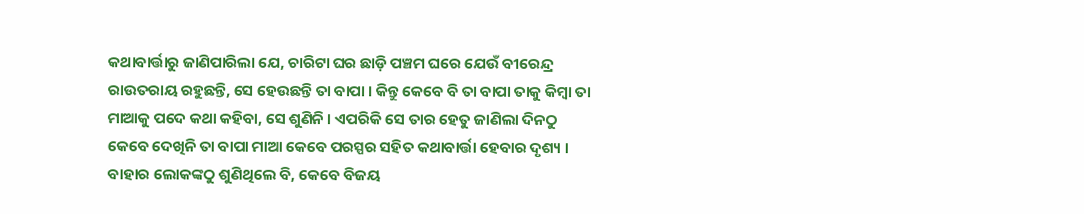କଥାବାର୍ତ୍ତାରୁ ଜାଣିପାରିଲା ଯେ, ଚାରିଟା ଘର ଛାଡ଼ି ପଞ୍ଚମ ଘରେ ଯେଉଁ ବୀରେନ୍ଦ୍ର ରାଉତରାୟ ରହୁଛନ୍ତି, ସେ ହେଉଛନ୍ତି ତା ବାପା । କିନ୍ତୁ କେବେ ବି ତା ବାପା ତାକୁ କିମ୍ବା ତା ମାଆକୁ ପଦେ କଥା କହିବା, ସେ ଶୁଣିନି । ଏପରିକି ସେ ତାର ହେତୁ ଜାଣିଲା ଦିନଠୁ କେବେ ଦେଖିନି ତା ବାପା ମାଆ କେବେ ପରସ୍ପର ସହିତ କଥାବାର୍ତ୍ତା ହେବାର ଦୃଶ୍ୟ । ବାହାର ଲୋକଙ୍କଠୁ ଶୁଣିଥିଲେ ବି, କେବେ ବିଜୟ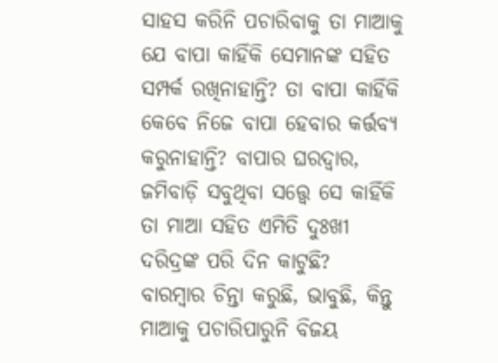ସାହସ କରିନି ପଚାରିବାକୁ ତା ମାଆକୁ ଯେ ବାପା କାହିଁକି ସେମାନଙ୍କ ସହିତ ସମ୍ପର୍କ ରଖିନାହାନ୍ତି? ତା ବାପା କାହିଁକି କେବେ ନିଜେ ବାପା ହେବାର କର୍ତ୍ତବ୍ୟ କରୁନାହାନ୍ତି? ବାପାର ଘରଦ୍ୱାର, ଜମିବାଡ଼ି ସବୁଥିବା ସତ୍ତ୍ୱେ ସେ କାହିଁକି ତା ମାଆ ସହିତ ଏମିତି ଦୁଃଖୀ ଦରିଦ୍ରଙ୍କ ପରି ଦିନ କାଟୁଛି? ବାରମ୍ବାର ଚିନ୍ତା କରୁଛି, ଭାବୁଛି, କିନ୍ତୁ ମାଆକୁ ପଚାରିପାରୁନି ବିଜୟ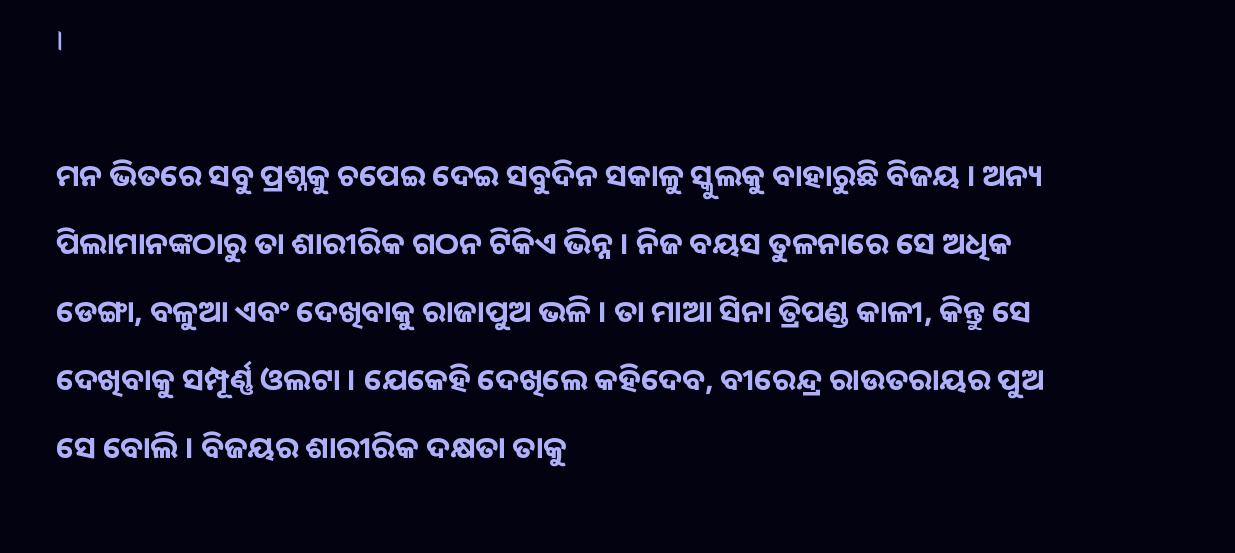।

ମନ ଭିତରେ ସବୁ ପ୍ରଶ୍ନକୁ ଚପେଇ ଦେଇ ସବୁଦିନ ସକାଳୁ ସ୍କୁଲକୁ ବାହାରୁଛି ବିଜୟ । ଅନ୍ୟ ପିଲାମାନଙ୍କଠାରୁ ତା ଶାରୀରିକ ଗଠନ ଟିକିଏ ଭିନ୍ନ । ନିଜ ବୟସ ତୁଳନାରେ ସେ ଅଧିକ ଡେଙ୍ଗା, ବଳୁଆ ଏବଂ ଦେଖିବାକୁ ରାଜାପୁଅ ଭଳି । ତା ମାଆ ସିନା ତ୍ରିପଣ୍ଡ କାଳୀ, କିନ୍ତୁ ସେ ଦେଖିବାକୁ ସମ୍ପୂର୍ଣ୍ଣ ଓଲଟା । ଯେକେହି ଦେଖିଲେ କହିଦେବ, ବୀରେନ୍ଦ୍ର ରାଉତରାୟର ପୁଅ ସେ ବୋଲି । ବିଜୟର ଶାରୀରିକ ଦକ୍ଷତା ତାକୁ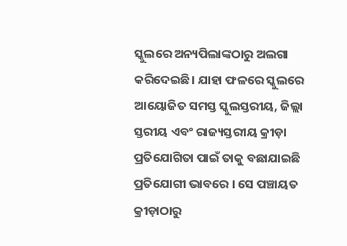ସ୍କୁଲରେ ଅନ୍ୟପିଲାଙ୍କଠାରୁ ଅଲଗା କରିଦେଇଛି। ଯାହା ଫଳରେ ସ୍କୁଲରେ ଆୟୋଜିତ ସମସ୍ତ ସ୍କୁଲସ୍ତରୀୟ, ଜିଲ୍ଲା ସ୍ତରୀୟ ଏବଂ ରାଜ୍ୟସ୍ତରୀୟ କ୍ରୀଡ଼ା ପ୍ରତିଯୋଗିତା ପାଇଁ ତାକୁ ବଛାଯାଇଛି ପ୍ରତିଯୋଗୀ ଭାବରେ । ସେ ପଞ୍ଚାୟତ କ୍ରୀଡ଼ାଠାରୁ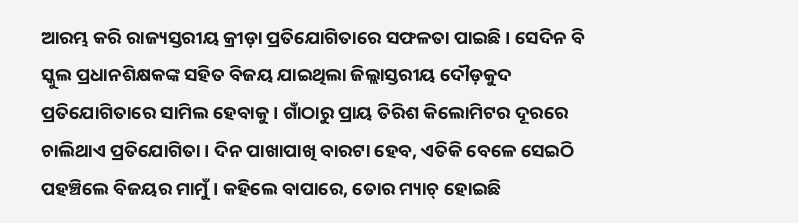ଆରମ୍ଭ କରି ରାଜ୍ୟସ୍ତରୀୟ କ୍ରୀଡ଼ା ପ୍ରତିଯୋଗିତାରେ ସଫଳତା ପାଇଛି । ସେଦିନ ବି ସ୍କୁଲ ପ୍ରଧାନଶିକ୍ଷକଙ୍କ ସହିତ ବିଜୟ ଯାଇଥିଲା ଜିଲ୍ଲାସ୍ତରୀୟ ଦୌଡ଼କୁଦ ପ୍ରତିଯୋଗିତାରେ ସାମିଲ ହେବାକୁ । ଗାଁଠାରୁ ପ୍ରାୟ ତିରିଶ କିଲୋମିଟର ଦୂରରେ ଚାଲିଥାଏ ପ୍ରତିଯୋଗିତା । ଦିନ ପାଖାପାଖି ବାରଟା ହେବ, ଏତିକି ବେଳେ ସେଇଠି ପହଞ୍ଚିଲେ ବିଜୟର ମାମୁଁ । କହିଲେ ବାପାରେ, ତୋର ମ୍ୟାଚ୍ ହୋଇଛି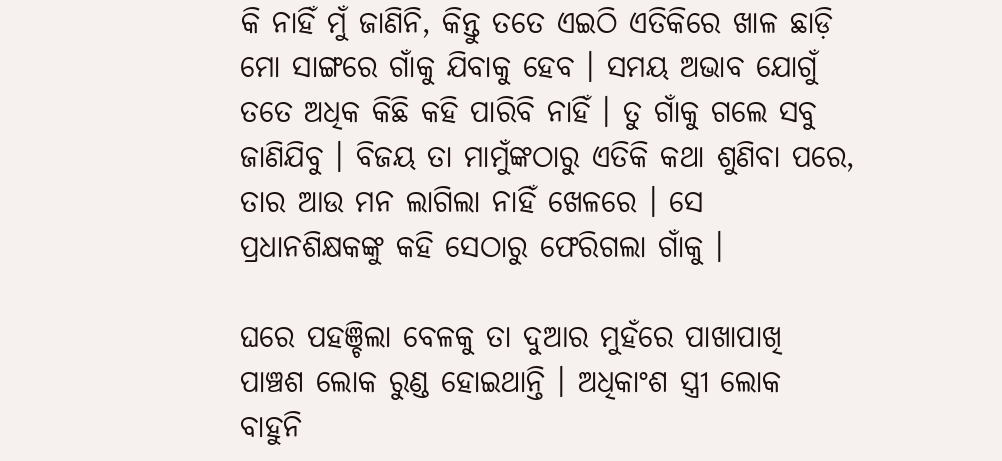କି ନାହିଁ ମୁଁ ଜାଣିନି, କିନ୍ତୁ ତତେ ଏଇଠି ଏତିକିରେ ଖାଳ ଛାଡ଼ି ମୋ ସାଙ୍ଗରେ ଗାଁକୁ ଯିବାକୁ ହେବ । ସମୟ ଅଭାବ ଯୋଗୁଁ ତତେ ଅଧିକ କିଛି କହି ପାରିବି ନାହିଁ । ତୁ ଗାଁକୁ ଗଲେ ସବୁ ଜାଣିଯିବୁ । ବିଜୟ ତା ମାମୁଁଙ୍କଠାରୁ ଏତିକି କଥା ଶୁଣିବା ପରେ, ତାର ଆଉ ମନ ଲାଗିଲା ନାହିଁ ଖେଳରେ । ସେ ପ୍ରଧାନଶିକ୍ଷକଙ୍କୁ କହି ସେଠାରୁ ଫେରିଗଲା ଗାଁକୁ ।

ଘରେ ପହଞ୍ଚିଲା ବେଳକୁ ତା ଦୁଆର ମୁହଁରେ ପାଖାପାଖି ପାଞ୍ଚଶ ଲୋକ ରୁଣ୍ଡ ହୋଇଥାନ୍ତି । ଅଧିକାଂଶ ସ୍ତ୍ରୀ ଲୋକ ବାହୁନି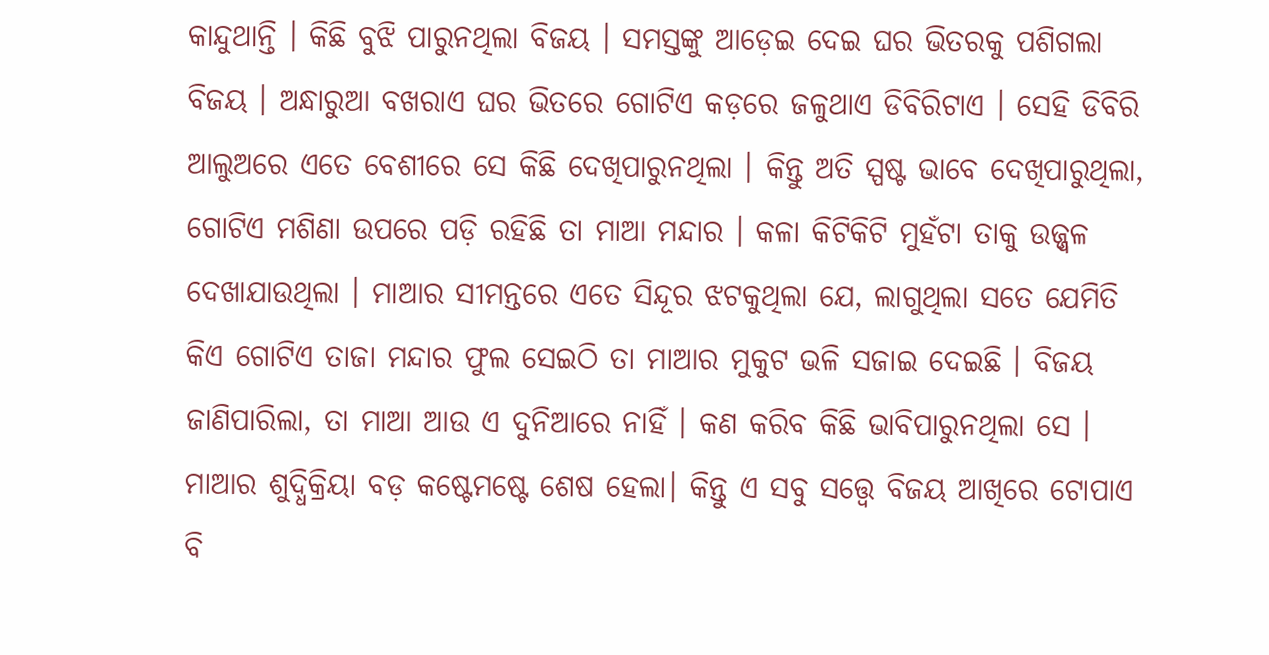କାନ୍ଦୁଥାନ୍ତି । କିଛି ବୁଝି ପାରୁନଥିଲା ବିଜୟ । ସମସ୍ତଙ୍କୁ ଆଡ଼େଇ ଦେଇ ଘର ଭିତରକୁ ପଶିଗଲା ବିଜୟ । ଅନ୍ଧାରୁଆ ବଖରାଏ ଘର ଭିତରେ ଗୋଟିଏ କଡ଼ରେ ଜଳୁଥାଏ ଡିବିରିଟାଏ । ସେହି ଡିବିରି ଆଲୁଅରେ ଏତେ ବେଶୀରେ ସେ କିଛି ଦେଖିପାରୁନଥିଲା । କିନ୍ତୁ ଅତି ସ୍ପଷ୍ଟ ଭାବେ ଦେଖିପାରୁଥିଲା, ଗୋଟିଏ ମଶିଣା ଉପରେ ପଡ଼ି ରହିଛି ତା ମାଆ ମନ୍ଦାର । କଳା କିଟିକିଟି ମୁହଁଟା ତାକୁ ଉଜ୍ଜ୍ୱଳ ଦେଖାଯାଉଥିଲା । ମାଆର ସୀମନ୍ତରେ ଏତେ ସିନ୍ଦୂର ଝଟକୁଥିଲା ଯେ, ଲାଗୁଥିଲା ସତେ ଯେମିତି କିଏ ଗୋଟିଏ ତାଜା ମନ୍ଦାର ଫୁଲ ସେଇଠି ତା ମାଆର ମୁକୁଟ ଭଳି ସଜାଇ ଦେଇଛି । ବିଜୟ ଜାଣିପାରିଲା, ତା ମାଆ ଆଉ ଏ ଦୁନିଆରେ ନାହିଁ । କଣ କରିବ କିଛି ଭାବିପାରୁନଥିଲା ସେ । ମାଆର ଶୁଦ୍ଧିକ୍ରିୟା ବଡ଼ କଷ୍ଟେମଷ୍ଟେ ଶେଷ ହେଲା। କିନ୍ତୁ ଏ ସବୁ ସତ୍ତ୍ୱେ ବିଜୟ ଆଖିରେ ଟୋପାଏ ବି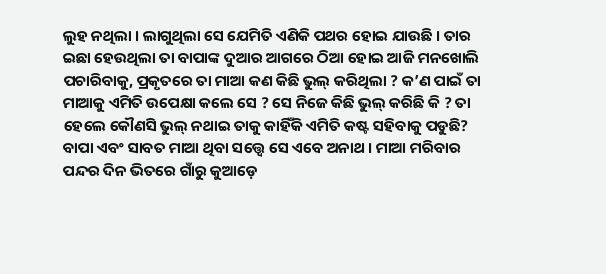ଲୁହ ନଥିଲା । ଲାଗୁଥିଲା ସେ ଯେମିତି ଏଣିକି ପଥର ହୋଇ ଯାଉଛି । ତାର ଇଛା ହେଉଥିଲା ତା ବାପାଙ୍କ ଦୁଆର ଆଗରେ ଠିଆ ହୋଇ ଆଜି ମନଖୋଲି ପଚାରିବାକୁ, ପ୍ରକୃତରେ ତା ମାଆ କଣ କିଛି ଭୁଲ୍ କରିଥିଲା ? କ’ଣ ପାଇଁ ତା ମାଆକୁ ଏମିତି ଉପେକ୍ଷା କଲେ ସେ ? ସେ ନିଜେ କିଛି ଭୁଲ୍ କରିଛି କି ? ତା ହେଲେ କୌଣସି ଭୁଲ୍ ନଥାଇ ତାକୁ କାହିଁକି ଏମିତି କଷ୍ଟ ସହିବାକୁ ପଡୁଛି? ବାପା ଏବଂ ସାବତ ମାଆ ଥିବା ସତ୍ତ୍ୱେ ସେ ଏବେ ଅନାଥ । ମାଆ ମରିବାର ପନ୍ଦର ଦିନ ଭିତରେ ଗାଁରୁ କୁଆଡ଼େ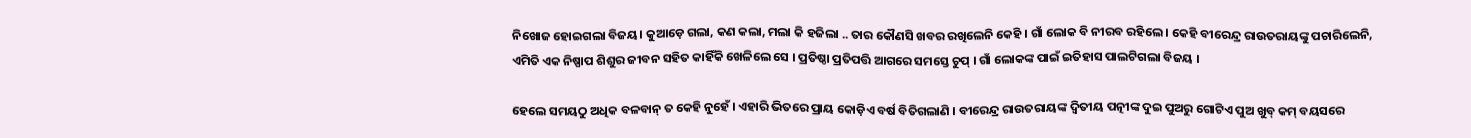ନିଖୋଜ ହୋଇଗଲା ବିଜୟ। କୁଆଡ଼େ ଗଲା, କଣ କଲା, ମଲା କି ହଜିଲା .. ତାର କୌଣସି ଖବର ରଖିଲେନି କେହି । ଗାଁ ଲୋକ ବି ନୀରବ ରହିଲେ । କେହି ବୀରେନ୍ଦ୍ର ରାଉତରାୟଙ୍କୁ ପଚାରିଲେନି, ଏମିତି ଏକ ନିଷ୍ପାପ ଶିଶୁର ଜୀବନ ସହିତ କାହିଁକି ଖେଳିଲେ ସେ । ପ୍ରତିଷ୍ଠା ପ୍ରତିପତ୍ତି ଆଗରେ ସମସ୍ତେ ଚୁପ୍ । ଗାଁ ଲୋକଙ୍କ ପାଇଁ ଇତିହାସ ପାଲଟିଗଲା ବିଜୟ ।

ହେଲେ ସମୟଠୁ ଅଧିକ ବଳବାନ୍ ତ କେହି ନୁହେଁ । ଏହାରି ଭିତରେ ପ୍ରାୟ କୋଡ଼ିଏ ବର୍ଷ ବିତିଗଲାଣି । ବୀରେନ୍ଦ୍ର ରାଉତରାୟଙ୍କ ଦ୍ୱିତୀୟ ପତ୍ନୀଙ୍କ ଦୁଇ ପୁଅରୁ ଗୋଟିଏ ପୁଅ ଖୁବ୍ କମ୍ ବୟସରେ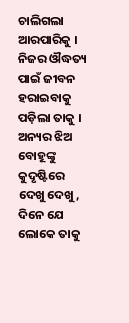ଚାଲିଗଲା ଆରପାରିକୁ । ନିଜର ଔଦ୍ଧତ୍ୟ ପାଇଁ ଜୀବନ ହରାଇବାକୁ ପଡ଼ିଲା ତାକୁ । ଅନ୍ୟର ଝିଅ ବୋହୂଙ୍କୁ କୁଦୃଷ୍ଟିରେ ଦେଖୁ ଦେଖୁ, ଦିନେ ଯେ ଲୋକେ ତାକୁ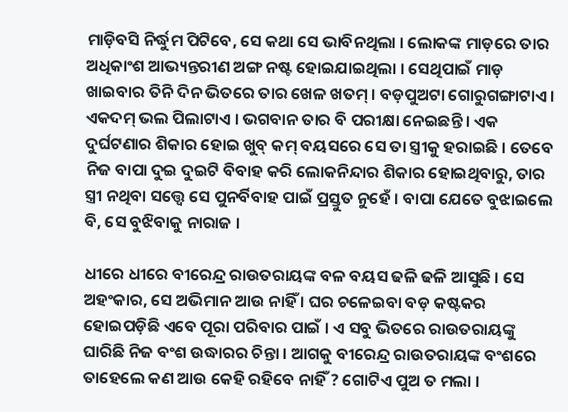ମାଡ଼ିବସି ନିର୍ଦ୍ଧୁମ ପିଟିବେ, ସେ କଥା ସେ ଭାବିନଥିଲା । ଲୋକଙ୍କ ମାଡ଼ରେ ତାର ଅଧିକାଂଶ ଆଭ୍ୟନ୍ତରୀଣ ଅଙ୍ଗ ନଷ୍ଟ ହୋଇଯାଇଥିଲା । ସେଥିପାଇଁ ମାଡ଼ ଖାଇବାର ତିନି ଦିନ ଭିତରେ ତାର ଖେଳ ଖତମ୍ । ବଡ଼ପୁଅଟା ଗୋରୁଗଙ୍ଗାଟାଏ । ଏକଦମ୍ ଭଲ ପିଲାଟାଏ । ଭଗବାନ ତାର ବି ପରୀକ୍ଷା ନେଇଛନ୍ତି । ଏକ ଦୁର୍ଘଟଣାର ଶିକାର ହୋଇ ଖୁବ୍ କମ୍ ବୟସରେ ସେ ତା ସ୍ତ୍ରୀକୁ ହରାଇଛି । ତେବେ ନିଜ ବାପା ଦୁଇ ଦୁଇଟି ବିବାହ କରି ଲୋକନିନ୍ଦାର ଶିକାର ହୋଇଥିବାରୁ, ତାର ସ୍ତ୍ରୀ ନଥିବା ସତ୍ତ୍ୱେ ସେ ପୁନର୍ବିବାହ ପାଇଁ ପ୍ରସ୍ତୁତ ନୁହେଁ । ବାପା ଯେତେ ବୁଝାଇଲେ ବି, ସେ ବୁଝିବାକୁ ନାରାଜ ।

ଧୀରେ ଧୀରେ ବୀରେନ୍ଦ୍ର ରାଉତରାୟଙ୍କ ବଳ ବୟସ ଢଳି ଢଳି ଆସୁଛି । ସେ ଅହଂକାର, ସେ ଅଭିମାନ ଆଉ ନାହିଁ । ଘର ଚଳେଇବା ବଡ଼ କଷ୍ଟକର ହୋଇପଡ଼ିଛି ଏବେ ପୂରା ପରିବାର ପାଇଁ । ଏ ସବୁ ଭିତରେ ରାଉତରାୟଙ୍କୁ ଘାରିଛି ନିଜ ବଂଶ ଉଦ୍ଧାରର ଚିନ୍ତା । ଆଗକୁ ବୀରେନ୍ଦ୍ର ରାଉତରାୟଙ୍କ ବଂଶରେ ତାହେଲେ କଣ ଆଉ କେହି ରହିବେ ନାହିଁ ? ଗୋଟିଏ ପୁଅ ତ ମଲା ।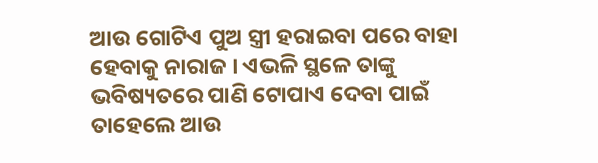ଆଉ ଗୋଟିଏ ପୁଅ ସ୍ତ୍ରୀ ହରାଇବା ପରେ ବାହା ହେବାକୁ ନାରାଜ । ଏଭଳି ସ୍ଥଳେ ତାଙ୍କୁ ଭବିଷ୍ୟତରେ ପାଣି ଟୋପାଏ ଦେବା ପାଇଁ ତାହେଲେ ଆଉ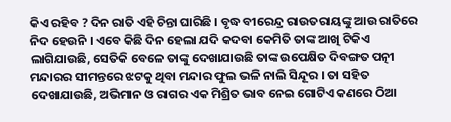କିଏ ରହିବ ? ଦିନ ରାତି ଏହି ଚିନ୍ତା ଘାରିଛି । ବୃଦ୍ଧ ବୀରେନ୍ଦ୍ର ରାଉତରାୟଙ୍କୁ ଆଉ ରାତିରେ ନିଦ ହେଉନି । ଏବେ କିଛି ଦିନ ହେଲା ଯଦି କଦବା କେମିତି ତାଙ୍କ ଆଖି ଟିକିଏ ଲାଗିଯାଉଛି, ସେତିକି ବେଳେ ତାଙ୍କୁ ଦେଖାଯାଉଛି ତାଙ୍କ ଉପେକ୍ଷିତ ଦିବଙ୍ଗତ ପତ୍ନୀ ମନ୍ଦାରର ସୀମନ୍ତରେ ଝଟକୁ ଥିବା ମନ୍ଦାର ଫୁଲ ଭଳି ନାଲି ସିନ୍ଦୂର । ତା ସହିତ ଦେଖାଯାଉଛି, ଅଭିମାନ ଓ ରାଗର ଏକ ମିଶ୍ରିତ ଭାବ ନେଇ ଗୋଟିଏ କଣରେ ଠିଆ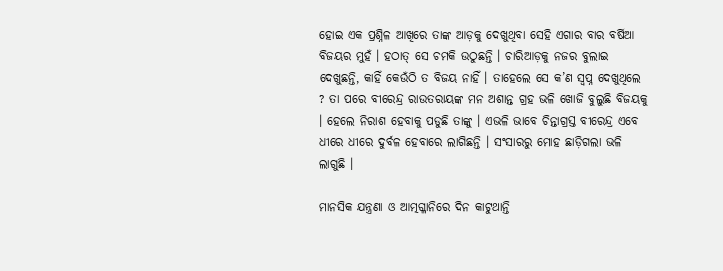ହୋଇ ଏକ ପ୍ରଶ୍ନିଳ ଆଖିରେ ତାଙ୍କ ଆଡ଼କୁ ଦେଖୁଥିବା ସେହି ଏଗାର ବାର ବର୍ଷିଆ ବିଜୟର ମୁହଁ । ହଠାତ୍ ସେ ଚମକି ଉଠୁଛନ୍ତି । ଚାରିଆଡ଼କୁ ନଜର ବୁଲାଇ ଦେଖୁଛନ୍ତି, କାହିଁ କେଉଁଠି ତ ବିଜୟ ନାହିଁ । ତାହେଲେ ସେ କ’ଣ ସ୍ୱପ୍ନ ଦେଖୁଥିଲେ ? ତା ପରେ ବୀରେନ୍ଦ୍ର ରାଉତରାୟଙ୍କ ମନ ଅଶାନ୍ତ ଗ୍ରହ ଭଳି ଖୋଜି ବୁଲୁଛି ବିଜୟକୁ । ହେଲେ ନିରାଶ ହେବାକୁ ପଡୁଛି ତାଙ୍କୁ । ଏଭଳି ଭାବେ ଚିନ୍ତାଗ୍ରସ୍ତ ବୀରେନ୍ଦ୍ର ଏବେ ଧୀରେ ଧୀରେ ଦୁର୍ବଳ ହେବାରେ ଲାଗିଛନ୍ତି । ସଂସାରରୁ ମୋହ ଛାଡ଼ିଗଲା ଭଳି ଲାଗୁଛି ।

ମାନସିକ ଯନ୍ତ୍ରଣା ଓ ଆତ୍ମଗ୍ଳାନିରେ ଦିନ କାଟୁଥାନ୍ତି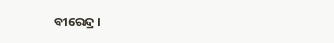ବୀରେନ୍ଦ୍ର ।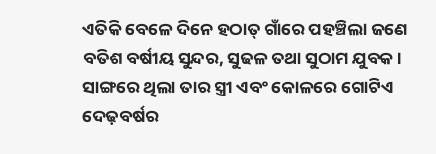ଏତିକି ବେଳେ ଦିନେ ହଠାତ୍ ଗାଁରେ ପହଞ୍ଚିଲା ଜଣେ ବତିଶ ବର୍ଷୀୟ ସୁନ୍ଦର, ସୁଢଳ ତଥା ସୁଠାମ ଯୁବକ । ସାଙ୍ଗରେ ଥିଲା ତାର ସ୍ତ୍ରୀ ଏବଂ କୋଳରେ ଗୋଟିଏ ଦେଢ଼ବର୍ଷର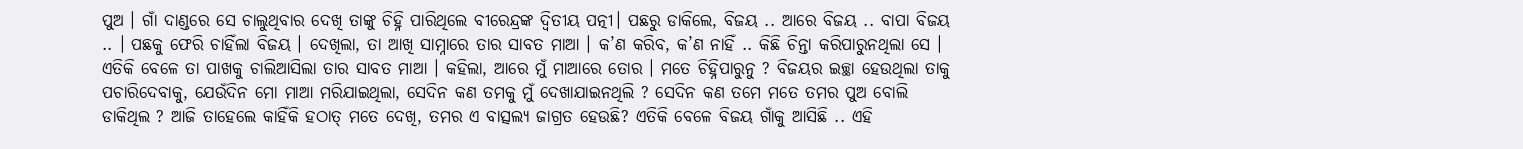ପୁଅ । ଗାଁ ଦାଣ୍ଡରେ ସେ ଚାଲୁଥିବାର ଦେଖି ତାଙ୍କୁ ଚିହ୍ନି ପାରିଥିଲେ ବୀରେନ୍ଦ୍ରଙ୍କ ଦ୍ୱିତୀୟ ପତ୍ନୀ। ପଛରୁ ଡାକିଲେ, ବିଜୟ .. ଆରେ ବିଜୟ .. ବାପା ବିଜୟ .. । ପଛକୁ ଫେରି ଚାହିଁଲା ବିଜୟ । ଦେଖିଲା, ତା ଆଖି ସାମ୍ନାରେ ତାର ସାବତ ମାଆ । କ’ଣ କରିବ, କ’ଣ ନାହିଁ .. କିଛି ଚିନ୍ତା କରିପାରୁନଥିଲା ସେ । ଏତିକି ବେଳେ ତା ପାଖକୁ ଚାଲିଆସିଲା ତାର ସାବତ ମାଆ । କହିଲା, ଆରେ ମୁଁ ମାଆରେ ତୋର । ମତେ ଚିହ୍ନିପାରୁନୁ ? ବିଜୟର ଇଚ୍ଛା ହେଉଥିଲା ତାକୁ ପଚାରିଦେବାକୁ, ଯେଉଁଦିନ ମୋ ମାଆ ମରିଯାଇଥିଲା, ସେଦିନ କଣ ତମକୁ ମୁଁ ଦେଖାଯାଇନଥିଲି ? ସେଦିନ କଣ ତମେ ମତେ ତମର ପୁଅ ବୋଲି ଡାକିଥିଲ ? ଆଜି ତାହେଲେ କାହିଁକି ହଠାତ୍ ମତେ ଦେଖି, ତମର ଏ ବାତ୍ସଲ୍ୟ ଜାଗ୍ରତ ହେଉଛି? ଏତିକି ବେଳେ ବିଜୟ ଗାଁକୁ ଆସିଛି .. ଏହି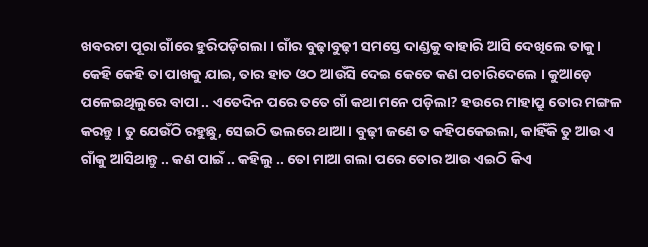ଖବରଟା ପୂରା ଗାଁରେ ହୁରିପଡ଼ିଗଲା । ଗାଁର ବୁଢ଼ାବୁଢ଼ୀ ସମସ୍ତେ ଦାଣ୍ଡକୁ ବାହାରି ଆସି ଦେଖିଲେ ତାକୁ । କେହି କେହି ତା ପାଖକୁ ଯାଇ, ତାର ହାତ ଓଠ ଆଉଁସି ଦେଇ କେତେ କଣ ପଚାରିଦେଲେ । କୁଆଡ଼େ ପଳେଇଥିଲୁରେ ବାପା .. ଏତେଦିନ ପରେ ତତେ ଗାଁ କଥା ମନେ ପଡ଼ିଲା? ହଉରେ ମାହାପ୍ରୁ ତୋର ମଙ୍ଗଳ କରନ୍ତୁ । ତୁ ଯେଉଁଠି ରହୁଛୁ, ସେଇଠି ଭଲରେ ଥାଆ। ବୁଢ଼ୀ ଜଣେ ତ କହିପକେଇଲା, କାହିଁକି ତୁ ଆଉ ଏ ଗାଁକୁ ଆସିଥାନ୍ତୁ .. କଣ ପାଇଁ .. କହିଲୁ .. ତୋ ମାଆ ଗଲା ପରେ ତୋର ଆଉ ଏଇଠି କିଏ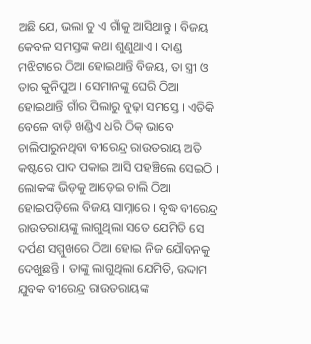ଅଛି ଯେ, ଭଲା ତୁ ଏ ଗାଁକୁ ଆସିଥାନ୍ତୁ । ବିଜୟ କେବଳ ସମସ୍ତଙ୍କ କଥା ଶୁଣୁଥାଏ । ଦାଣ୍ଡ ମଝିଟାରେ ଠିଆ ହୋଇଥାନ୍ତି ବିଜୟ, ତା ସ୍ତ୍ରୀ ଓ ତାର କୁନିପୁଅ । ସେମାନଙ୍କୁ ଘେରି ଠିଆ ହୋଇଥାନ୍ତି ଗାଁର ପିଲାରୁ ବୁଢ଼ା ସମସ୍ତେ । ଏତିକି ବେଳେ ବାଡ଼ି ଖଣ୍ଡିଏ ଧରି ଠିକ୍ ଭାବେ ଚାଲିପାରୁନଥିବା ବୀରେନ୍ଦ୍ର ରାଉତରାୟ ଅତି କଷ୍ଟରେ ପାଦ ପକାଇ ଆସି ପହଞ୍ଚିଲେ ସେଇଠି । ଲୋକଙ୍କ ଭିଡ଼କୁ ଆଡ଼େଇ ଚାଲି ଠିଆ ହୋଇପଡ଼ିଲେ ବିଜୟ ସାମ୍ନାରେ । ବୃଦ୍ଧ ବୀରେନ୍ଦ୍ର ରାଉତରାୟଙ୍କୁ ଲାଗୁଥିଲା ସତେ ଯେମିତି ସେ ଦର୍ପଣ ସମ୍ମୁଖରେ ଠିଆ ହୋଇ ନିଜ ଯୌବନକୁ ଦେଖୁଛନ୍ତି । ତାଙ୍କୁ ଲାଗୁଥିଲା ଯେମିତି, ଉଦ୍ଦାମ ଯୁବକ ବୀରେନ୍ଦ୍ର ରାଉତରାୟଙ୍କ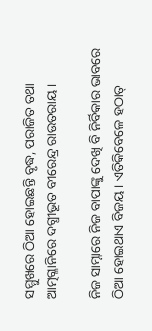ସମ୍ମୁଖରେ ଠିଆ ହୋଇଛନ୍ତି ବୃଦ୍ଧ, ପରାଜିତ ତଥା ଆତ୍ମଗ୍ଳାନିରେ ଦଗ୍ଧୀଭୂତ ବୀରେନ୍ଦ୍ର ରାଉତରାୟ ।

ନିଜ ସାମ୍ନାରେ ନିଜ ବାପାଙ୍କୁ ଦେଖି ବି ନିର୍ବିକାର ଭାବରେ ଠିଆ ହୋଇଥାଏ ବିଜୟ । ଏତିକିବେଳେ ହଠାତ୍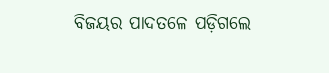ବିଜୟର ପାଦତଳେ ପଡ଼ିଗଲେ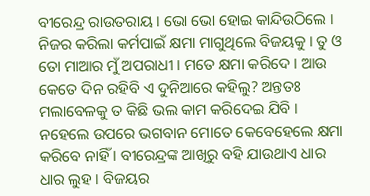ବୀରେନ୍ଦ୍ର ରାଉତରାୟ । ଭୋ ଭୋ ହୋଇ କାନ୍ଦିଉଠିଲେ । ନିଜର କରିଲା କର୍ମପାଇଁ କ୍ଷମା ମାଗୁଥିଲେ ବିଜୟକୁ । ତୁ ଓ ତୋ ମାଆର ମୁଁ ଅପରାଧୀ । ମତେ କ୍ଷମା କରିଦେ । ଆଉ କେତେ ଦିନ ରହିବି ଏ ଦୁନିଆରେ କହିଲୁ? ଅନ୍ତତଃ ମଲାବେଳକୁ ତ କିଛି ଭଲ କାମ କରିଦେଇ ଯିବି । ନହେଲେ ଉପରେ ଭଗବାନ ମୋତେ କେବେହେଲେ କ୍ଷମା କରିବେ ନାହିଁ । ବୀରେନ୍ଦ୍ରଙ୍କ ଆଖିରୁ ବହି ଯାଉଥାଏ ଧାର ଧାର ଲୁହ । ବିଜୟର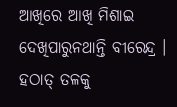ଆଖିରେ ଆଖି ମିଶାଇ ଦେଖିପାରୁନଥାନ୍ତି ବୀରେନ୍ଦ୍ର । ହଠାତ୍ ତଳକୁ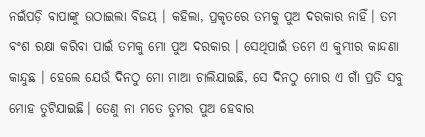ନଇଁପଡ଼ି ବାପାଙ୍କୁ ଉଠାଇଲା ବିଜୟ । କହିଲା, ପ୍ରକୃତରେ ତମକୁ ପୁଅ ଦରକାର ନାହିଁ। ତମ ବଂଶ ରକ୍ଷା କରିବା ପାଇଁ ତମକୁ ମୋ ପୁଅ ଦରକାର । ସେଥିପାଇଁ ତମେ ଏ କୁମ୍ଭୀର କାନ୍ଦଣା କାନ୍ଦୁଛ । ହେଲେ ଯେଉଁ ଦିନଠୁ ମୋ ମାଆ ଚାଲିଯାଇଛି, ସେ ଦିନଠୁ ମୋର ଏ ଗାଁ ପ୍ରତି ସବୁ ମୋହ ତୁଟିଯାଇଛି। ତେଣୁ ନା ମତେ ତୁମର ପୁଅ ହେବାର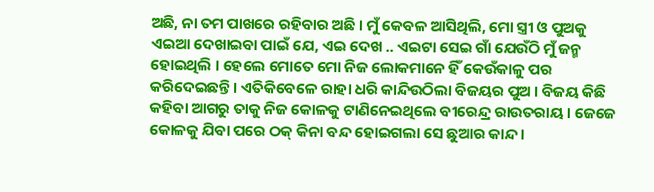ଅଛି, ନା ତମ ପାଖରେ ରହିବାର ଅଛି । ମୁଁ କେବଳ ଆସିଥିଲି, ମୋ ସ୍ତ୍ରୀ ଓ ପୁଅକୁ ଏଇଆ ଦେଖାଇବା ପାଇଁ ଯେ, ଏଇ ଦେଖ .. ଏଇଟା ସେଇ ଗାଁ ଯେଉଁଠି ମୁଁ ଜନ୍ମ ହୋଇଥିଲି । ହେଲେ ମୋତେ ମୋ ନିଜ ଲୋକମାନେ ହିଁ କେଉଁକାଳୁ ପର କରିଦେଇଛନ୍ତି । ଏତିକିବେଳେ ରାହା ଧରି କାନ୍ଦିଉଠିଲା ବିଜୟର ପୁଅ । ବିଜୟ କିଛି କହିବା ଆଗରୁ ତାକୁ ନିଜ କୋଳକୁ ଟାଣିନେଇଥିଲେ ବୀରେନ୍ଦ୍ର ରାଉତରାୟ । ଜେଜେ କୋଳକୁ ଯିବା ପରେ ଠକ୍ କିନା ବନ୍ଦ ହୋଇଗଲା ସେ ଛୁଆର କାନ୍ଦ ।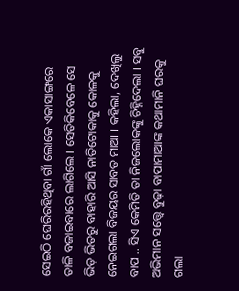ସେଇଠି ଘେରିରହିଥିବା ଗାଁ ଲୋକେ ଏକାସାଙ୍ଗରେ ତାଳି ବଜାଇବାରେ ଲାଗିଲେ । ସେତିକିବେଳେ ସେ ଭିଡ଼ ଭିତରୁ ବାହାରି ଆସି ନାତିଟୋକାକୁ କୋଳକୁ ନେଇଗଲା ବିଜୟର ସାବତ ମାଆ । କହିଲା, ଦେଖିଲୁ ବାପ .. ସିଏ କେମିତି ତା ନିଜଲୋକଙ୍କୁ ଚିହ୍ନିଦେଲା । ସବୁ ଅଭିମାନ ସତ୍ତ୍ୱେ ବୁଢ଼ା ବାପାମାଆଙ୍କ କଥାମାନି ଘରକୁ ଗଲା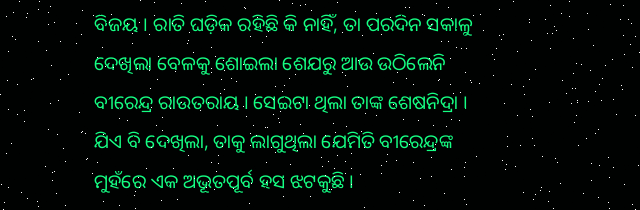ବିଜୟ । ରାତି ଘଡ଼ିକ ରହିଛି କି ନାହିଁ, ତା ପରଦିନ ସକାଳୁ ଦେଖିଲା ବେଳକୁ ଶୋଇଲା ଶେଯରୁ ଆଉ ଉଠିଲେନି ବୀରେନ୍ଦ୍ର ରାଉତରାୟ । ସେଇଟା ଥିଲା ତାଙ୍କ ଶେଷନିଦ୍ରା । ଯିଏ ବି ଦେଖିଲା, ତାକୁ ଲାଗୁଥିଲା ଯେମିତି ବୀରେନ୍ଦ୍ରଙ୍କ ମୁହଁରେ ଏକ ଅଭୂତପୂର୍ବ ହସ ଝଟକୁଛି ।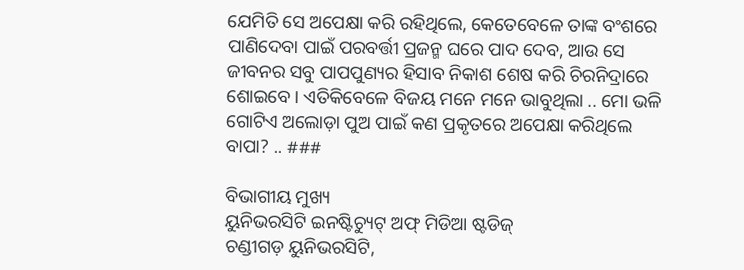ଯେମିତି ସେ ଅପେକ୍ଷା କରି ରହିଥିଲେ, କେତେବେଳେ ତାଙ୍କ ବଂଶରେ ପାଣିଦେବା ପାଇଁ ପରବର୍ତ୍ତୀ ପ୍ରଜନ୍ମ ଘରେ ପାଦ ଦେବ, ଆଉ ସେ ଜୀବନର ସବୁ ପାପପୁଣ୍ୟର ହିସାବ ନିକାଶ ଶେଷ କରି ଚିରନିଦ୍ରାରେ ଶୋଇବେ । ଏତିକିବେଳେ ବିଜୟ ମନେ ମନେ ଭାବୁଥିଲା .. ମୋ ଭଳି ଗୋଟିଏ ଅଲୋଡ଼ା ପୁଅ ପାଇଁ କଣ ପ୍ରକୃତରେ ଅପେକ୍ଷା କରିଥିଲେ ବାପା? .. ###

ବିଭାଗୀୟ ମୁଖ୍ୟ
ୟୁନିଭରସିଟି ଇନଷ୍ଟିଚ୍ୟୁଟ୍ ଅଫ୍ ମିଡିଆ ଷ୍ଟଡିଜ୍
ଚଣ୍ଡୀଗଡ଼ ୟୁନିଭରସିଟି,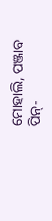ମୋହାଲି, ପଞ୍ଜାବ
ପିନ୍-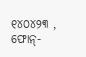୧୪୦୪୨୩ , ଫୋନ୍-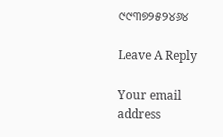୯୯୩୭୨୫୨୪୬୪

Leave A Reply

Your email address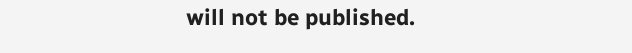will not be published.